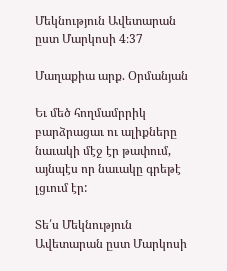Մեկնություն Ավետարան ըստ Մարկոսի 4։37

Մաղաքիա արք. Օրմանյան

Եւ մեծ հողմամրրիկ բարձրացաւ ու ալիքները նաւակի մէջ էր թափում, այնպէս որ նաւակը գրեթէ լցւում էր:

Տե՛ս Մեկնություն Ավետարան ըստ Մարկոսի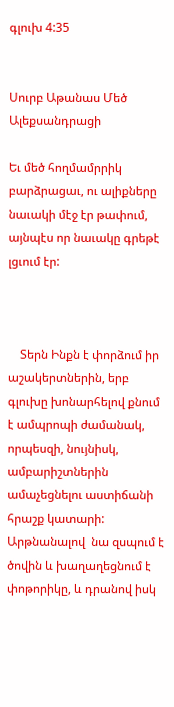գլուխ 4:35


Սուրբ Աթանաս Մեծ Ալեքսանդրացի

Եւ մեծ հողմամրրիկ բարձրացաւ, ու ալիքները նաւակի մէջ էր թափում, այնպէս որ նաւակը գրեթէ լցւում էր:



    Տերն Ինքն է փորձում իր աշակերտներին, երբ գլուխը խոնարհելով քնում է ամպրոպի ժամանակ, որպեսզի, նույնիսկ, ամբարիշտներին ամաչեցնելու աստիճանի հրաշք կատարի: Արթնանալով  նա զսպում է ծովին և խաղաղեցնում է փոթորիկը, և դրանով իսկ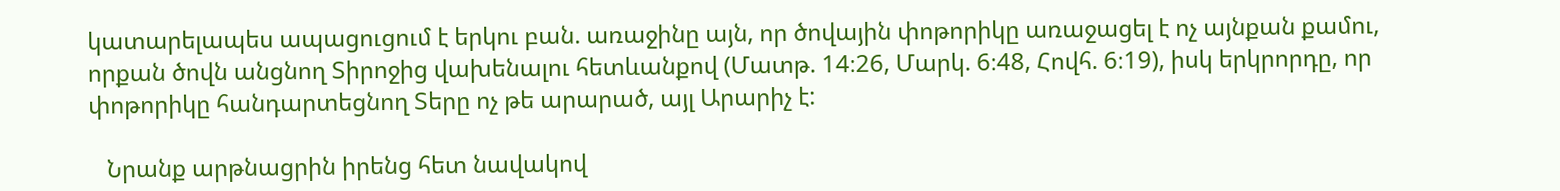կատարելապես ապացուցում է երկու բան. առաջինը այն, որ ծովային փոթորիկը առաջացել է ոչ այնքան քամու, որքան ծովն անցնող Տիրոջից վախենալու հետևանքով (Մատթ. 14։26, Մարկ. 6։48, Հովհ. 6։19), իսկ երկրորդը, որ փոթորիկը հանդարտեցնող Տերը ոչ թե արարած, այլ Արարիչ է:

   Նրանք արթնացրին իրենց հետ նավակով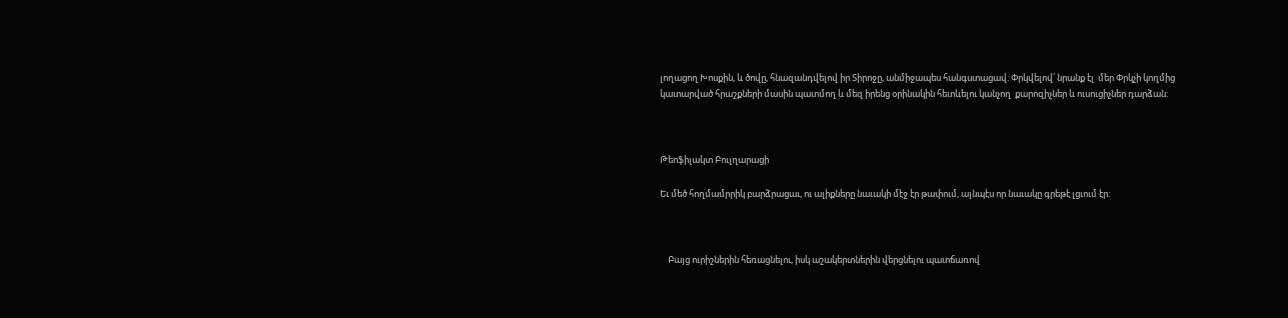լողացող Խոսքին, և ծովը, հնազանդվելով իր Տիրոջը, անմիջապես հանգստացավ: Փրկվելով՝ նրանք էլ  մեր Փրկչի կողմից կատարված հրաշքների մասին պատմող և մեզ իրենց օրինակին հետևելու կանչող  քարոզիչներ և ուսուցիչներ դարձան:



Թեոֆիլակտ Բուլղարացի

Եւ մեծ հողմամրրիկ բարձրացաւ, ու ալիքները նաւակի մէջ էր թափում, այնպէս որ նաւակը գրեթէ լցւում էր:



    Բայց ուրիշներին հեռացնելու, իսկ աշակերտներին վերցնելու պատճառով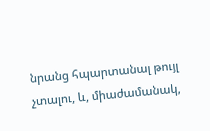նրանց հպարտանալ թույլ չտալու, և, միաժամանակ,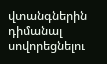վտանգներին դիմանալ սովորեցնելու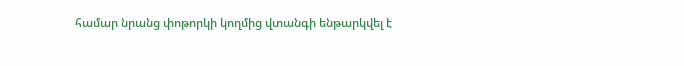համար նրանց փոթորկի կողմից վտանգի ենթարկվել է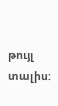թույլ տալիս: